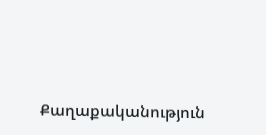Քաղաքականություն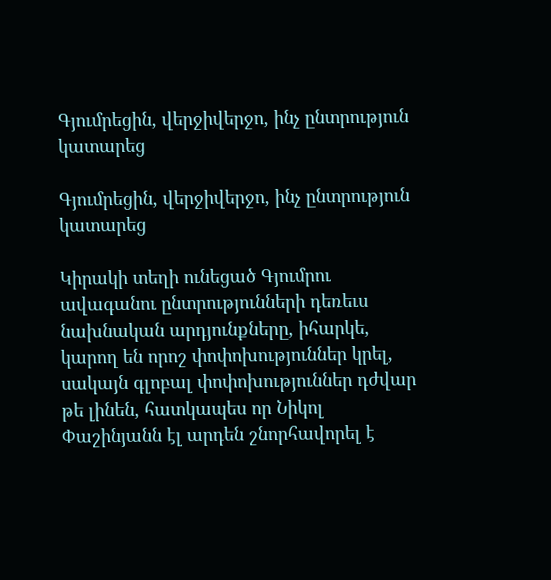Գյումրեցին, վերջիվերջո, ինչ ընտրություն կատարեց

Գյումրեցին, վերջիվերջո, ինչ ընտրություն կատարեց

Կիրակի տեղի ունեցած Գյումրու ավագանու ընտրությունների դեռեւս նախնական արդյունքները, իհարկե, կարող են որոշ փոփոխություններ կրել, սակայն գլոբալ փոփոխություններ դժվար թե լինեն, հատկապես որ Նիկոլ Փաշինյանն էլ արդեն շնորհավորել է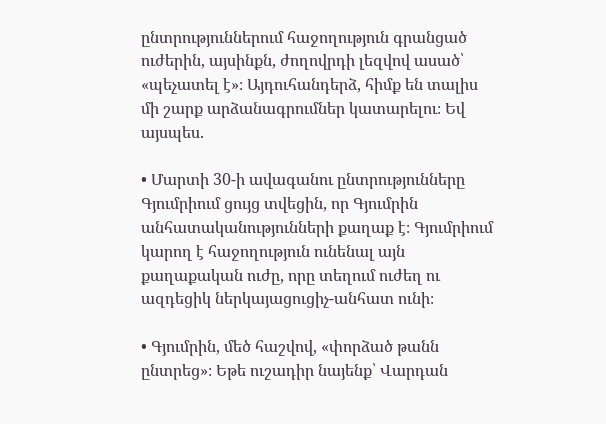ընտրություններում հաջողություն գրանցած ուժերին, այսինքն, ժողովրդի լեզվով ասած՝ «պեչատել է»։ Այդուհանդերձ, հիմք են տալիս մի շարք արձանագրումներ կատարելու։ Եվ այսպես.

• Մարտի 30-ի ավագանու ընտրությունները Գյումրիում ցույց տվեցին, որ Գյումրին անհատականությունների քաղաք է։ Գյումրիում կարող է հաջողություն ունենալ այն քաղաքական ուժը, որը տեղում ուժեղ ու ազդեցիկ ներկայացուցիչ-անհատ ունի։

• Գյումրին, մեծ հաշվով, «փորձած թանն ընտրեց»։ Եթե ուշադիր նայենք՝ Վարդան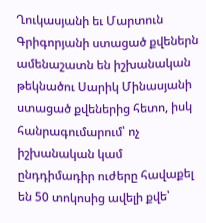Ղուկասյանի եւ Մարտուն Գրիգորյանի ստացած քվեներն ամենաշատն են իշխանական թեկնածու Սարիկ Մինասյանի ստացած քվեներից հետո, իսկ հանրագումարում՝ ոչ իշխանական կամ ընդդիմադիր ուժերը հավաքել են 50 տոկոսից ավելի քվե՝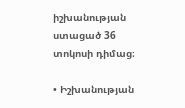իշխանության ստացած 36 տոկոսի դիմաց։

• Իշխանության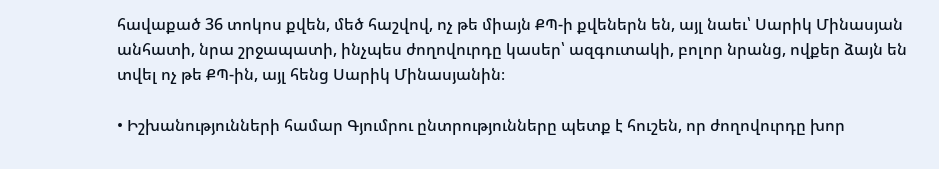հավաքած 36 տոկոս քվեն, մեծ հաշվով, ոչ թե միայն ՔՊ-ի քվեներն են, այլ նաեւ՝ Սարիկ Մինասյան անհատի, նրա շրջապատի, ինչպես ժողովուրդը կասեր՝ ազգուտակի, բոլոր նրանց, ովքեր ձայն են տվել ոչ թե ՔՊ-ին, այլ հենց Սարիկ Մինասյանին։

• Իշխանությունների համար Գյումրու ընտրությունները պետք է հուշեն, որ ժողովուրդը խոր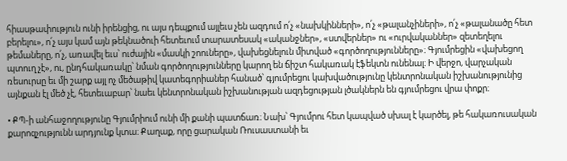հիասթափություն ունի իրենցից, ու այս դեպքում այլեւս չեն ազդում ո՛չ «նախկինների», ո՛չ «թալանչիների», ո՛չ «թալանածը հետ բերելու», ո՛չ այս կամ այն թեկնածուի հետեւում տարատեսակ «ականջներ», «ստվերներ» ու «ուրվականներ» զետեղելու թեմաները, ո՛չ, առավել եւս՝ ուժային «մասկի շոուները», վախեցնելուն միտված «գործողությունները»։ Գյումրեցին «վախեցող պտուղ չէ», ու, ընդհակառակը՝ նման գործողությունները կարող են ճիշտ հակառակ էֆեկտն ունենալ։ Ի վերջո, վարչական ռեսուրսը եւ մի շարք այլ ոչ մեծաթիվ կատեգորիաներ հանած՝ գյումրեցու կախվածությունը կենտրոնական իշխանությունից այնքան էլ մեծ չէ, հետեւաբար՝ նաեւ կենտրոնական իշխանության ազդեցության լծակներն են գյումրեցու վրա փոքր։

• ՔՊ-ի անհաջողությունը Գյումրիում ունի մի քանի պատճառ։ Նախ՝ Գյումրու հետ կապված սխալ է կարծել, թե հակառուսական քարոզչությունն արդյունք կտա։ Քաղաք, որը ցարական Ռուսաստանի եւ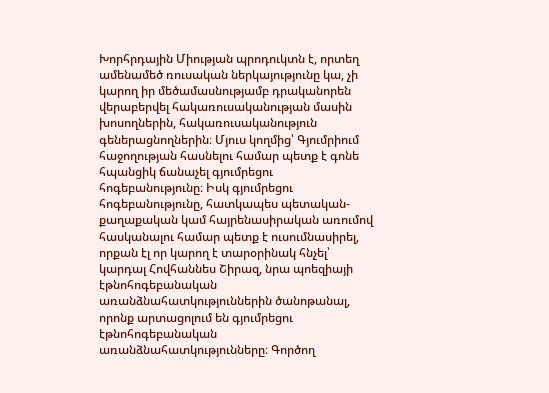Խորհրդային Միության պրոդուկտն է, որտեղ ամենամեծ ռուսական ներկայությունը կա, չի կարող իր մեծամասնությամբ դրականորեն վերաբերվել հակառուսականության մասին խոսողներին, հակառուսականություն գեներացնողներին։ Մյուս կողմից՝ Գյումրիում հաջողության հասնելու համար պետք է գոնե հպանցիկ ճանաչել գյումրեցու հոգեբանությունը։ Իսկ գյումրեցու հոգեբանությունը, հատկապես պետական-քաղաքական կամ հայրենասիրական առումով հասկանալու համար պետք է ուսումնասիրել, որքան էլ որ կարող է տարօրինակ հնչել՝ կարդալ Հովհաննես Շիրազ, նրա պոեզիայի էթնոհոգեբանական առանձնահատկություններին ծանոթանալ, որոնք արտացոլում են գյումրեցու էթնոհոգեբանական առանձնահատկությունները։ Գործող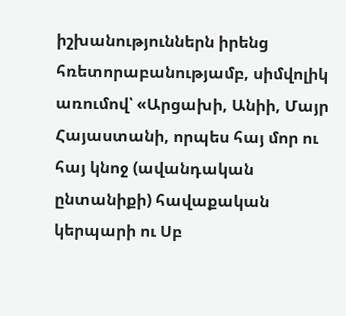իշխանություններն իրենց հռետորաբանությամբ, սիմվոլիկ առումով՝ «Արցախի, Անիի, Մայր Հայաստանի, որպես հայ մոր ու հայ կնոջ (ավանդական ընտանիքի) հավաքական կերպարի ու Սբ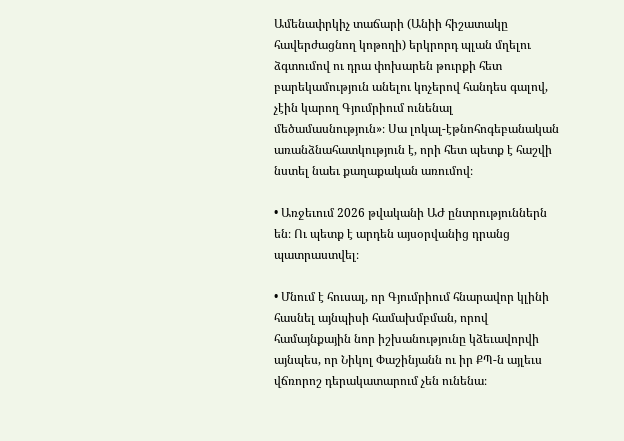Ամենափրկիչ տաճարի (Անիի հիշատակը հավերժացնող կոթողի) երկրորդ պլան մղելու ձգտումով ու դրա փոխարեն թուրքի հետ բարեկամություն անելու կոչերով հանդես գալով, չէին կարող Գյումրիում ունենալ մեծամասնություն»։ Սա լոկալ-էթնոհոգեբանական առանձնահատկություն է, որի հետ պետք է հաշվի նստել նաեւ քաղաքական առումով։

• Առջեւում 2026 թվականի ԱԺ ընտրություններն են։ Ու պետք է արդեն այսօրվանից դրանց պատրաստվել։

• Մնում է հուսալ, որ Գյումրիում հնարավոր կլինի հասնել այնպիսի համախմբման, որով համայնքային նոր իշխանությունը կձեւավորվի այնպես, որ Նիկոլ Փաշինյանն ու իր ՔՊ-ն այլեւս վճռորոշ դերակատարում չեն ունենա։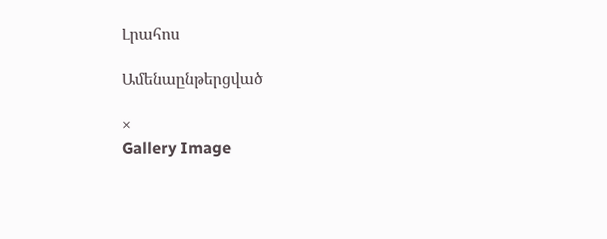Լրահոս

Ամենաընթերցված

×
Gallery Image